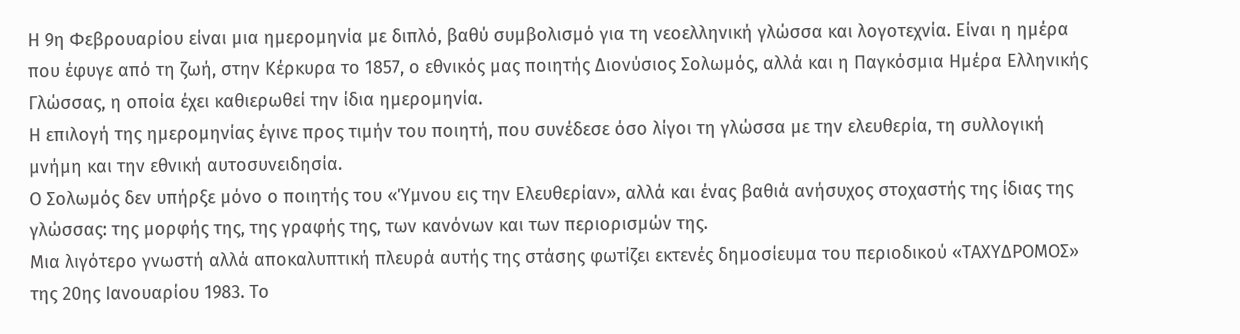Η 9η Φεβρουαρίου είναι μια ημερομηνία με διπλό, βαθύ συμβολισμό για τη νεοελληνική γλώσσα και λογοτεχνία. Είναι η ημέρα που έφυγε από τη ζωή, στην Κέρκυρα το 1857, ο εθνικός μας ποιητής Διονύσιος Σολωμός, αλλά και η Παγκόσμια Ημέρα Ελληνικής Γλώσσας, η οποία έχει καθιερωθεί την ίδια ημερομηνία.
Η επιλογή της ημερομηνίας έγινε προς τιμήν του ποιητή, που συνέδεσε όσο λίγοι τη γλώσσα με την ελευθερία, τη συλλογική μνήμη και την εθνική αυτοσυνειδησία.
Ο Σολωμός δεν υπήρξε μόνο ο ποιητής του «Ύμνου εις την Ελευθερίαν», αλλά και ένας βαθιά ανήσυχος στοχαστής της ίδιας της γλώσσας: της μορφής της, της γραφής της, των κανόνων και των περιορισμών της.
Μια λιγότερο γνωστή αλλά αποκαλυπτική πλευρά αυτής της στάσης φωτίζει εκτενές δημοσίευμα του περιοδικού «ΤΑΧΥΔΡΟΜΟΣ» της 20ης Ιανουαρίου 1983. Το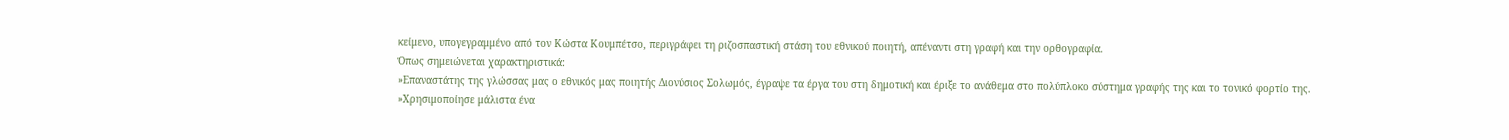κείμενο, υπογεγραμμένο από τον Κώστα Κουμπέτσο, περιγράφει τη ριζοσπαστική στάση του εθνικού ποιητή, απέναντι στη γραφή και την ορθογραφία.
Όπως σημειώνεται χαρακτηριστικά:
»Επαναστάτης της γλώσσας μας ο εθνικός μας ποιητής Διονύσιος Σολωμός, έγραψε τα έργα του στη δημοτική και έριξε το ανάθεμα στο πολύπλοκο σύστημα γραφής της και το τονικό φορτίο της.
»Χρησιμοποίησε μάλιστα ένα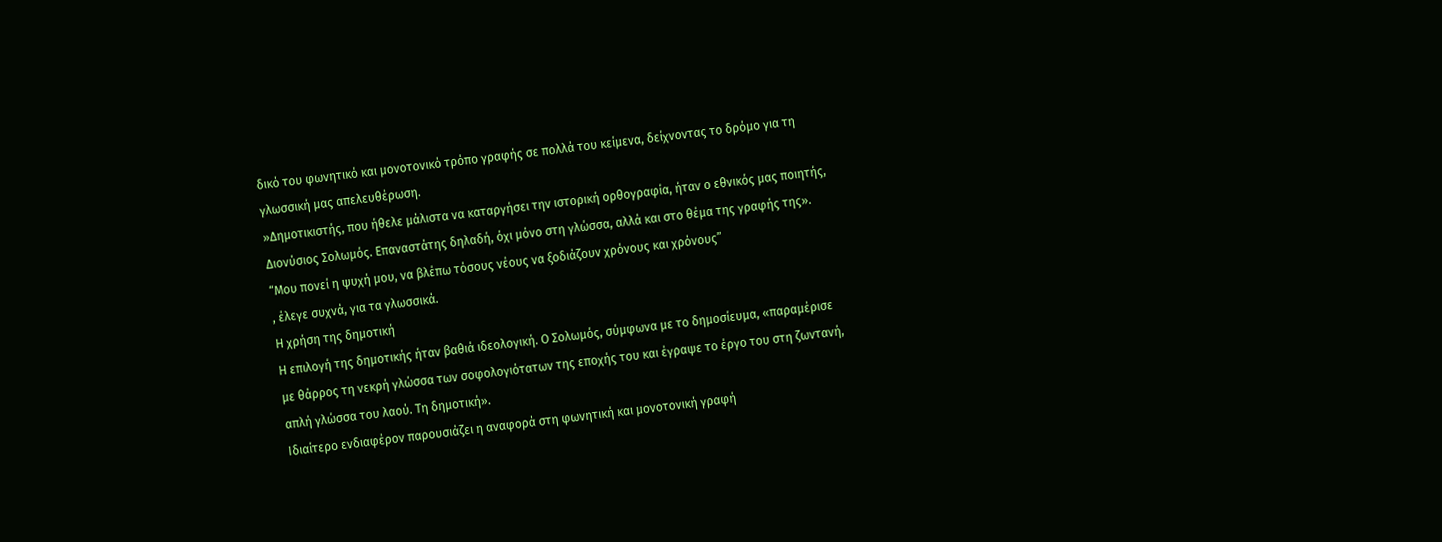δικό του φωνητικό και μονοτονικό τρόπο γραφής σε πολλά του κείμενα, δείχνοντας το δρόμο για τη γλωσσική μας απελευθέρωση.
»Δημοτικιστής, που ήθελε μάλιστα να καταργήσει την ιστορική ορθογραφία, ήταν ο εθνικός μας ποιητής, Διονύσιος Σολωμός. Επαναστάτης δηλαδή, όχι μόνο στη γλώσσα, αλλά και στο θέμα της γραφής της».
“Μου πονεί η ψυχή μου, να βλέπω τόσους νέους να ξοδιάζουν χρόνους και χρόνους”
, έλεγε συχνά, για τα γλωσσικά.
Η χρήση της δημοτική
Η επιλογή της δημοτικής ήταν βαθιά ιδεολογική. Ο Σολωμός, σύμφωνα με το δημοσίευμα, «παραμέρισε με θάρρος τη νεκρή γλώσσα των σοφολογιότατων της εποχής του και έγραψε το έργο του στη ζωντανή, απλή γλώσσα του λαού. Τη δημοτική».
Ιδιαίτερο ενδιαφέρον παρουσιάζει η αναφορά στη φωνητική και μονοτονική γραφή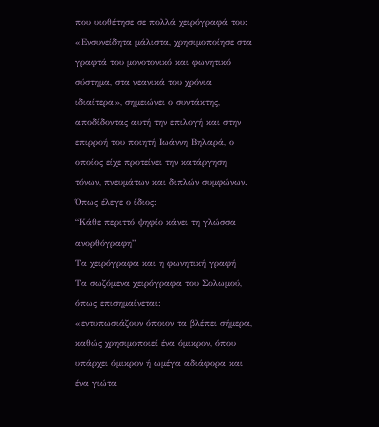που υιοθέτησε σε πολλά χειρόγραφά του:
«Ενσυνείδητα μάλιστα, χρησιμοποίησε στα γραφτά του μονοτονικό και φωνητικό σύστημα, στα νεανικά του χρόνια ιδιαίτερα», σημειώνει ο συντάκτης, αποδίδοντας αυτή την επιλογή και στην επιρροή του ποιητή Ιωάννη Βηλαρά, ο οποίος είχε προτείνει την κατάργηση τόνων, πνευμάτων και διπλών συμφώνων. Όπως έλεγε ο ίδιος:
“Κάθε περιττό ψηφίο κάνει τη γλώσσα ανορθόγραφη”
Τα χειρόγραφα και η φωνητική γραφή
Τα σωζόμενα χειρόγραφα του Σολωμού, όπως επισημαίνεται:
«εντυπωσιάζουν όποιον τα βλέπει σήμερα, καθώς χρησιμοποιεί ένα όμικρον, όπου υπάρχει όμικρον ή ωμέγα αδιάφορα και ένα γιώτα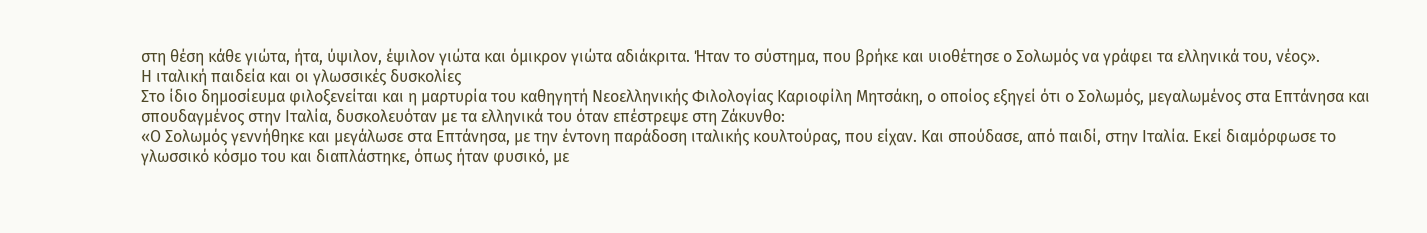στη θέση κάθε γιώτα, ήτα, ύψιλον, έψιλον γιώτα και όμικρον γιώτα αδιάκριτα. Ήταν το σύστημα, που βρήκε και υιοθέτησε ο Σολωμός να γράφει τα ελληνικά του, νέος».
Η ιταλική παιδεία και οι γλωσσικές δυσκολίες
Στο ίδιο δημοσίευμα φιλοξενείται και η μαρτυρία του καθηγητή Νεοελληνικής Φιλολογίας Καριοφίλη Μητσάκη, ο οποίος εξηγεί ότι ο Σολωμός, μεγαλωμένος στα Επτάνησα και σπουδαγμένος στην Ιταλία, δυσκολευόταν με τα ελληνικά του όταν επέστρεψε στη Ζάκυνθο:
«Ο Σολωμός γεννήθηκε και μεγάλωσε στα Επτάνησα, με την έντονη παράδοση ιταλικής κουλτούρας, που είχαν. Και σπούδασε, από παιδί, στην Ιταλία. Εκεί διαμόρφωσε το γλωσσικό κόσμο του και διαπλάστηκε, όπως ήταν φυσικό, με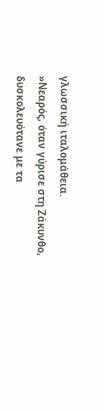γλωσσική ιταλομάθεια.
»Νεαρός, όταν γύρισε στη Ζάκυνθο, δυσκολευότανε με τα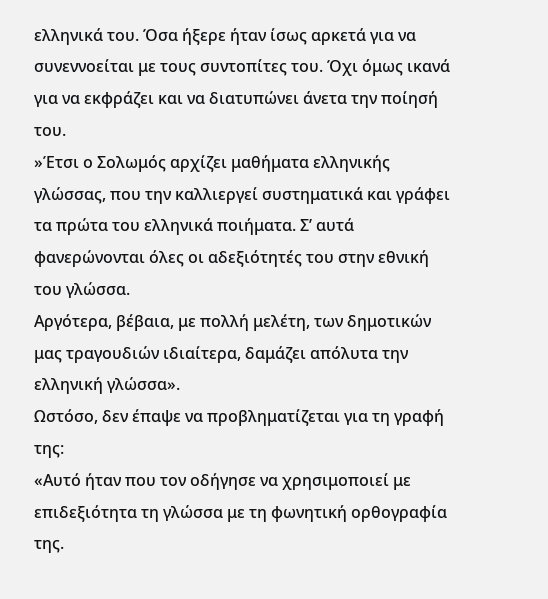ελληνικά του. Όσα ήξερε ήταν ίσως αρκετά για να συνεννοείται με τους συντοπίτες του. Όχι όμως ικανά για να εκφράζει και να διατυπώνει άνετα την ποίησή του.
»Έτσι ο Σολωμός αρχίζει μαθήματα ελληνικής γλώσσας, που την καλλιεργεί συστηματικά και γράφει τα πρώτα του ελληνικά ποιήματα. Σ’ αυτά φανερώνονται όλες οι αδεξιότητές του στην εθνική του γλώσσα.
Αργότερα, βέβαια, με πολλή μελέτη, των δημοτικών μας τραγουδιών ιδιαίτερα, δαμάζει απόλυτα την ελληνική γλώσσα».
Ωστόσο, δεν έπαψε να προβληματίζεται για τη γραφή της:
«Αυτό ήταν που τον οδήγησε να χρησιμοποιεί με επιδεξιότητα τη γλώσσα με τη φωνητική ορθογραφία της.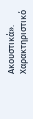Ακουστικά».
Χαρακτηριστικό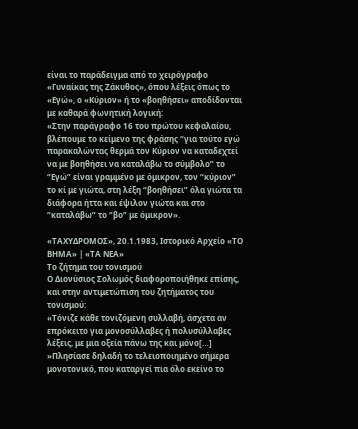είναι το παράδειγμα από το χειρόγραφο «Γυναίκας της Ζάκυθος», όπου λέξεις όπως το «Εγώ», ο «Κύριον» ή το «βοηθήσει» αποδίδονται με καθαρά φωνητική λογική:
«Στην παράγραφο 16 του πρώτου κεφαλαίου, βλέπουμε το κείμενο της φράσης “για τούτο εγώ παρακαλώντας θερμά τον Κύριον να καταδεχτεί να με βοηθήσει να καταλάβω το σύμβολο” το “Εγώ” είναι γραμμένο με όμικρον, τον “κύριον” το κί με γιώτα, στη λέξη “βοηθήσει” όλα γιώτα τα διάφορα ήττα και έψιλον γιώτα και στο “καταλάβω” το “βο” με όμικρον».

«ΤΑΧΥΔΡΟΜΟΣ», 20.1.1983, Ιστορικό Αρχείο «ΤΟ ΒΗΜΑ» | «ΤΑ ΝΕΑ»
Το ζήτημα του τονισμού
Ο Διονύσιος Σολωμός διαφοροποιήθηκε επίσης, και στην αντιμετώπιση του ζητήματος του τονισμού:
«Τόνιζε κάθε τονιζόμενη συλλαβή, άσχετα αν επρόκειτο για μονοσύλλαβες ή πολυσύλλαβες λέξεις, με μια οξεία πάνω της και μόνο[…]
»Πλησίασε δηλαδή το τελειοποιημένο σήμερα μονοτονικό, που καταργεί πια όλο εκείνο το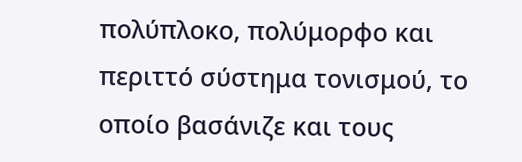πολύπλοκο, πολύμορφο και περιττό σύστημα τονισμού, το οποίο βασάνιζε και τους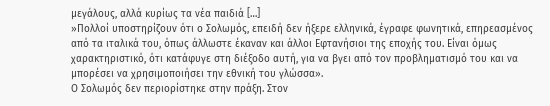μεγάλους, αλλά κυρίως τα νέα παιδιά […]
»Πολλοί υποστηρίζουν ότι ο Σολωμός, επειδή δεν ήξερε ελληνικά, έγραφε φωνητικά, επηρεασμένος από τα ιταλικά του, όπως άλλωστε έκαναν και άλλοι Εφτανήσιοι της εποχής του. Είναι όμως χαρακτηριστικό, ότι κατάφυγε στη διέξοδο αυτή, για να βγει από τον προβληματισμό του και να μπορέσει να χρησιμοποιήσει την εθνική του γλώσσα».
Ο Σολωμός δεν περιορίστηκε στην πράξη. Στον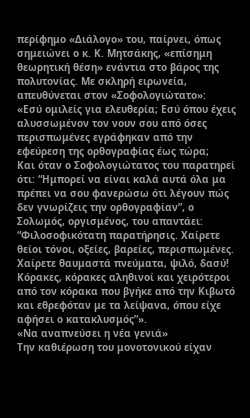περίφημο «Διάλογο» του, παίρνει, όπως σημειώνει ο κ. Κ. Μητσάκης, «επίσημη θεωρητική θέση» ενάντια στο βάρος της πολυτονίας. Με σκληρή ειρωνεία, απευθύνεται στον «Σοφολογιώτατο»:
«Εσύ ομιλείς για ελευθερία; Εσύ όπου έχεις αλυσσωμένον τον νουν σου από όσες περισπωμένες εγράφηκαν από την εφεύρεση της ορθογραφίας έως τώρα;
Και όταν ο Σοφολογιώτατος του παρατηρεί ότι: “Ημπορεί να είναι καλά αυτά όλα μα πρέπει να σου φανερώσω ότι λέγουν πώς δεν γνωρίζεις την ορθογραφίαν”, ο Σολωμός, οργισμένος, του απαντάει: “Φιλοσοφικότατη παρατήρησις. Χαίρετε θείοι τόνοι, οξείες, βαρείες, περισπωμένες. Χαίρετε θαυμαστά πνεύματα, ψιλό, δασύ! Κόρακες, κόρακες αληθινοί και χειρότεροι από τον κόρακα που βγήκε από την Κιβωτό και εθρεφόταν με τα λείψανα, όπου είχε αφήσει ο κατακλυσμός”».
«Να αναπνεύσει η νέα γενιά»
Την καθιέρωση του μονοτονικού είχαν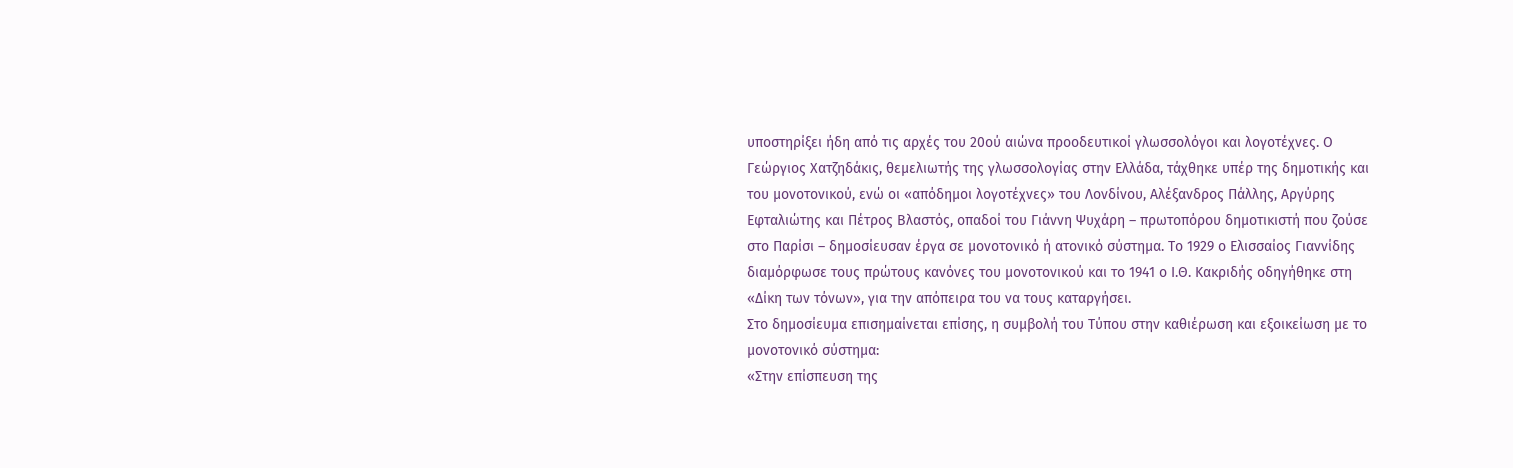υποστηρίξει ήδη από τις αρχές του 20ού αιώνα προοδευτικοί γλωσσολόγοι και λογοτέχνες. Ο Γεώργιος Χατζηδάκις, θεμελιωτής της γλωσσολογίας στην Ελλάδα, τάχθηκε υπέρ της δημοτικής και του μονοτονικού, ενώ οι «απόδημοι λογοτέχνες» του Λονδίνου, Αλέξανδρος Πάλλης, Αργύρης Εφταλιώτης και Πέτρος Βλαστός, οπαδοί του Γιάννη Ψυχάρη – πρωτοπόρου δημοτικιστή που ζούσε στο Παρίσι – δημοσίευσαν έργα σε μονοτονικό ή ατονικό σύστημα. Το 1929 ο Ελισσαίος Γιαννίδης διαμόρφωσε τους πρώτους κανόνες του μονοτονικού και το 1941 ο Ι.Θ. Κακριδής οδηγήθηκε στη «Δίκη των τόνων», για την απόπειρα του να τους καταργήσει.
Στο δημοσίευμα επισημαίνεται επίσης, η συμβολή του Τύπου στην καθιέρωση και εξοικείωση με το μονοτονικό σύστημα:
«Στην επίσπευση της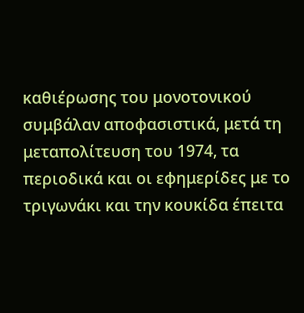καθιέρωσης του μονοτονικού συμβάλαν αποφασιστικά, μετά τη μεταπολίτευση του 1974, τα περιοδικά και οι εφημερίδες με το τριγωνάκι και την κουκίδα έπειτα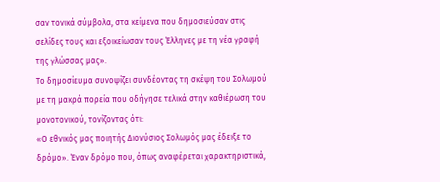σαν τονικά σύμβολα, στα κείμενα που δημοσιεύσαν στις σελίδες τους και εξοικείωσαν τους Έλληνες με τη νέα γραφή της γλώσσας μας».
Το δημοσίευμα συνοψίζει συνδέοντας τη σκέψη του Σολωμού με τη μακρά πορεία που οδήγησε τελικά στην καθιέρωση του μονοτονικού, τονίζοντας ότι:
«Ο εθνικός μας ποιητής Διονύσιος Σολωμός μας έδειξε το δρόμο». Έναν δρόμο που, όπως αναφέρεται χαρακτηριστικά,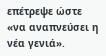επέτρεψε ώστε «να αναπνεύσει η νέα γενιά».